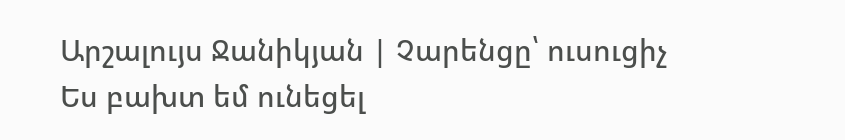Արշալույս Ջանիկյան | Չարենցը՝ ուսուցիչ
Ես բախտ եմ ունեցել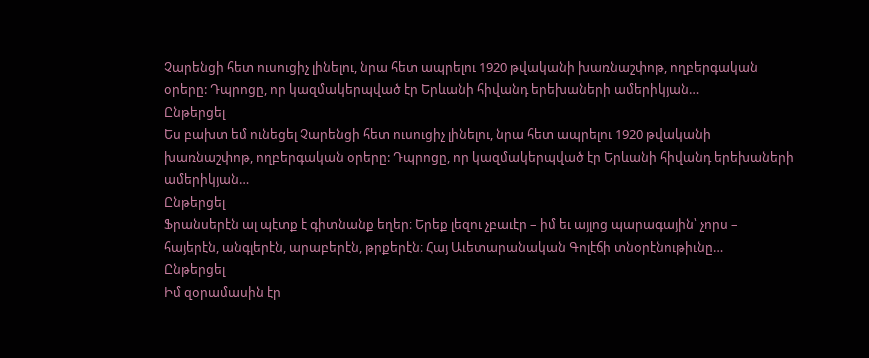Չարենցի հետ ուսուցիչ լինելու, նրա հետ ապրելու 1920 թվականի խառնաշփոթ, ողբերգական օրերը: Դպրոցը, որ կազմակերպված էր Երևանի հիվանդ երեխաների ամերիկյան…
Ընթերցել
Ես բախտ եմ ունեցել Չարենցի հետ ուսուցիչ լինելու, նրա հետ ապրելու 1920 թվականի խառնաշփոթ, ողբերգական օրերը: Դպրոցը, որ կազմակերպված էր Երևանի հիվանդ երեխաների ամերիկյան…
Ընթերցել
Ֆրանսերէն ալ պէտք է գիտնանք եղեր։ Երեք լեզու չբաւէր – իմ եւ այլոց պարագային՝ չորս – հայերէն, անգլերէն, արաբերէն, թրքերէն։ Հայ Աւետարանական Գոլէճի տնօրէնութիւնը…
Ընթերցել
Իմ զօրամասին էր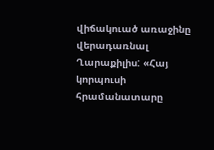վիճակուած առաջինը վերադառնալ Ղարաքիլիս: «Հայ կորպուսի հրամանատարը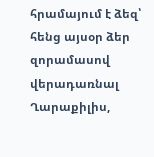հրամայում է ձեզ՝ հենց այսօր ձեր զորամասով վերադառնալ Ղարաքիլիս,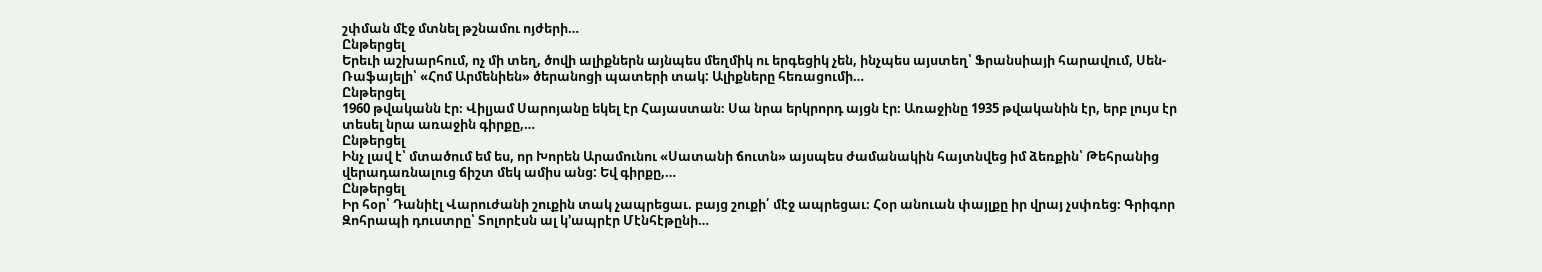շփման մէջ մտնել թշնամու ոյժերի…
Ընթերցել
Երեւի աշխարհում, ոչ մի տեղ, ծովի ալիքներն այնպես մեղմիկ ու երգեցիկ չեն, ինչպես այստեղ՝ Ֆրանսիայի հարավում, Սեն-Ռաֆայելի՝ «Հոմ Արմենիեն» ծերանոցի պատերի տակ: Ալիքները հեռացումի…
Ընթերցել
1960 թվականն էր։ Վիլյամ Սարոյանը եկել էր Հայաստան։ Սա նրա երկրորդ այցն էր։ Առաջինը 1935 թվականին էր, երբ լույս էր տեսել նրա առաջին գիրքը,…
Ընթերցել
Ինչ լավ է՝ մտածում եմ ես, որ Խորեն Արամունու «Սատանի ճուտն» այսպես ժամանակին հայտնվեց իմ ձեռքին՝ Թեհրանից վերադառնալուց ճիշտ մեկ ամիս անց: Եվ գիրքը,…
Ընթերցել
Իր հօր՝ Դանիէլ Վարուժանի շուքին տակ չապրեցաւ. բայց շուքի՛ մէջ ապրեցաւ։ Հօր անուան փայլքը իր վրայ չսփռեց։ Գրիգոր Զոհրապի դուստրը՝ Տոլորէսն ալ կ՚ապրէր Մէնհէթընի…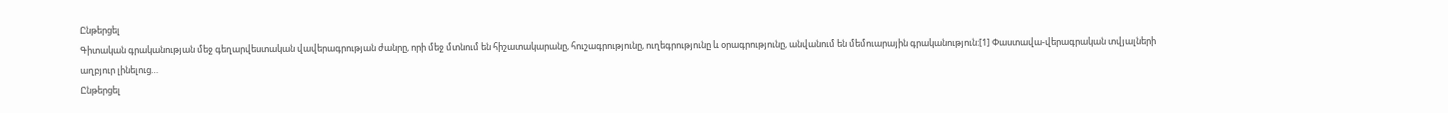Ընթերցել
Գիտական գրականության մեջ գեղարվեստական վավերագրության ժանրը, որի մեջ մտնում են հիշատակարանը, հուշագրությունը, ուղեգրությունը և օրագրությունը, անվանում են մեմուարային գրականություն:[1] Փաստավա-վերագրական տվյալների աղբյուր լինելուց…
Ընթերցել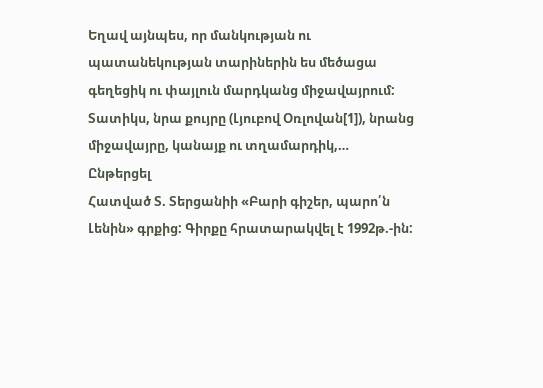Եղավ այնպես, որ մանկության ու պատանեկության տարիներին ես մեծացա գեղեցիկ ու փայլուն մարդկանց միջավայրում: Տատիկս, նրա քույրը (Լյուբով Օռլովան[1]), նրանց միջավայրը, կանայք ու տղամարդիկ,…
Ընթերցել
Հատված Տ. Տերցանիի «Բարի գիշեր, պարո՛ն Լենին» գրքից: Գիրքը հրատարակվել է 1992թ.-ին: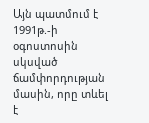Այն պատմում է 1991թ.-ի օգոստոսին սկսված ճամփորդության մասին, որը տևել է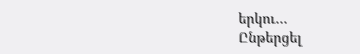երկու…
Ընթերցել